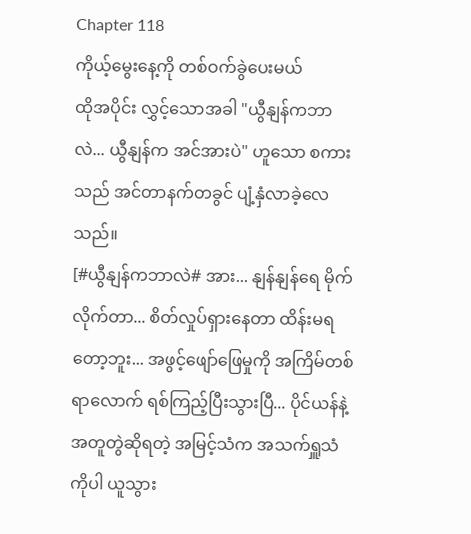Chapter 118
ကိုယ့်မွေးနေ့ကို တစ်ဝက်ခွဲပေးမယ်
ထိုအပိုင်း လွှင့်သောအခါ "ယွီနျန်ကဘာလဲ... ယွီနျန်က အင်အားပဲ" ဟူသော စကားသည် အင်တာနက်တခွင် ပျံ့နှံလာခဲ့လေသည်။
[#ယွီနျန်ကဘာလဲ# အား... နျန်နျန်ရေ မိုက်လိုက်တာ... စိတ်လှုပ်ရှားနေတာ ထိန်းမရတော့ဘူး... အဖွင့်ဖျော်ဖြေမှုကို အကြိမ်တစ်ရာလောက် ရစ်ကြည့်ပြီးသွားပြီ... ပိုင်ယန်နဲ့ အတူတွဲဆိုရတဲ့ အမြင့်သံက အသက်ရှူသံကိုပါ ယူသွား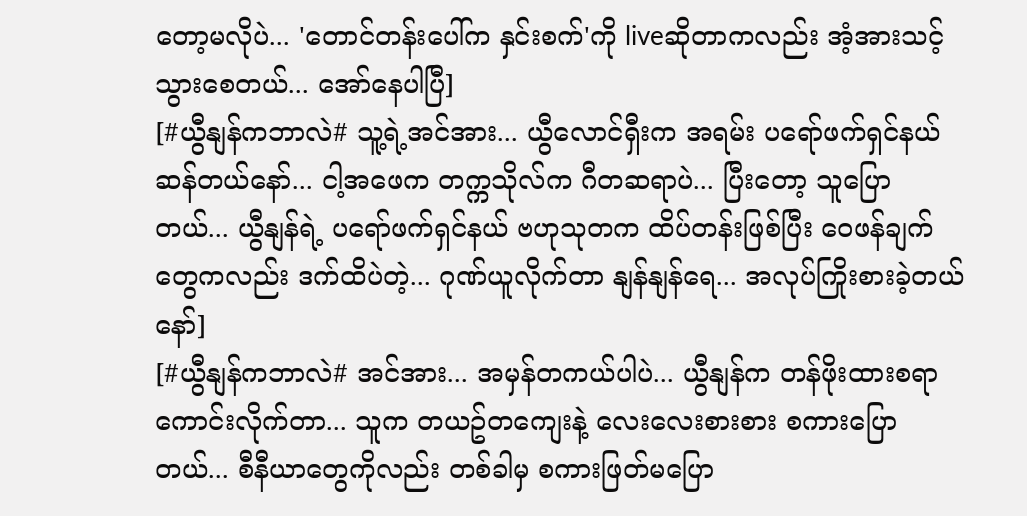တော့မလိုပဲ... 'တောင်တန်းပေါ်က နှင်းစက်'ကို liveဆိုတာကလည်း အံ့အားသင့်သွားစေတယ်... အော်နေပါပြီ]
[#ယွီနျန်ကဘာလဲ# သူ့ရဲ့အင်အား... ယွီလောင်ရှီးက အရမ်း ပရော်ဖက်ရှင်နယ်ဆန်တယ်နော်... ငါ့အဖေက တက္ကသိုလ်က ဂီတဆရာပဲ... ပြီးတော့ သူပြောတယ်... ယွီနျန်ရဲ့ ပရော်ဖက်ရှင်နယ် ဗဟုသုတက ထိပ်တန်းဖြစ်ပြီး ဝေဖန်ချက်တွေကလည်း ဒက်ထိပဲတဲ့... ဂုဏ်ယူလိုက်တာ နျန်နျန်ရေ... အလုပ်ကြိုးစားခဲ့တယ်နော်]
[#ယွီနျန်ကဘာလဲ# အင်အား... အမှန်တကယ်ပါပဲ... ယွီနျန်က တန်ဖိုးထားစရာ ကောင်းလိုက်တာ... သူက တယဥ်တကျေးနဲ့ လေးလေးစားစား စကားပြောတယ်... စီနီယာတွေကိုလည်း တစ်ခါမှ စကားဖြတ်မပြော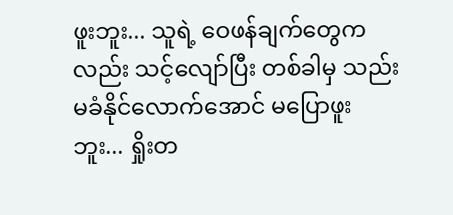ဖူးဘူး... သူရဲ့ ဝေဖန်ချက်တွေကလည်း သင့်လျော်ပြီး တစ်ခါမှ သည်းမခံနိုင်လောက်အောင် မပြောဖူးဘူး... ရှိုးတ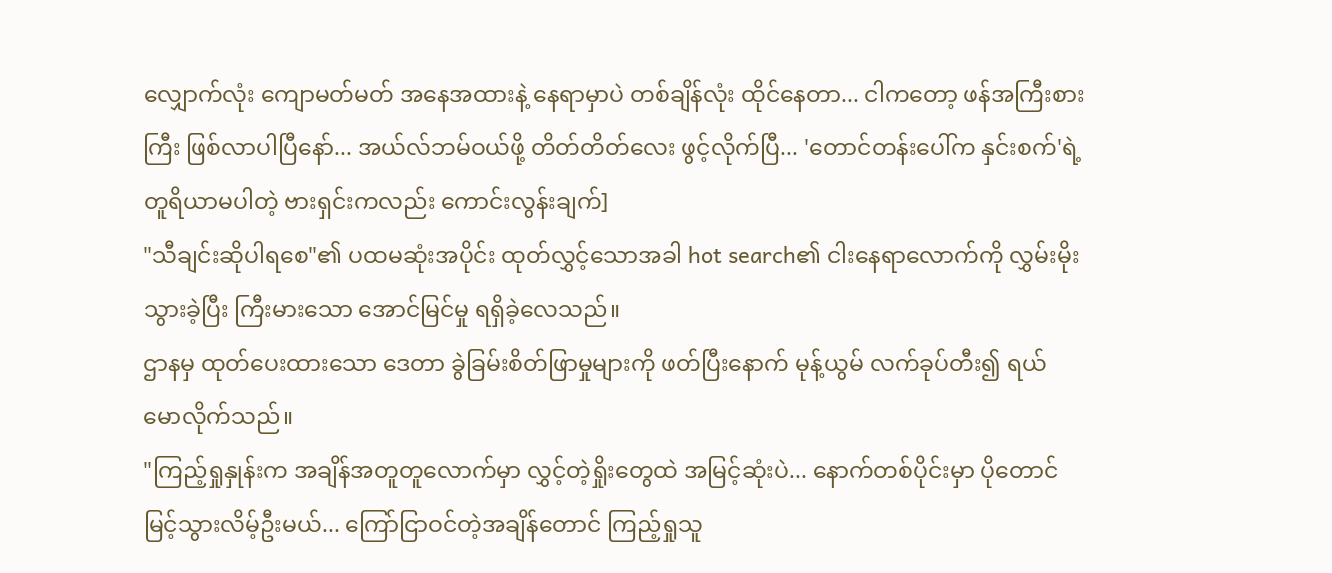လျှောက်လုံး ကျောမတ်မတ် အနေအထားနဲ့ နေရာမှာပဲ တစ်ချိန်လုံး ထိုင်နေတာ... ငါကတော့ ဖန်အကြီးစားကြီး ဖြစ်လာပါပြီနော်... အယ်လ်ဘမ်ဝယ်ဖို့ တိတ်တိတ်လေး ဖွင့်လိုက်ပြီ... 'တောင်တန်းပေါ်က နှင်းစက်'ရဲ့ တူရိယာမပါတဲ့ ဗားရှင်းကလည်း ကောင်းလွန်းချက်]
"သီချင်းဆိုပါရစေ"၏ ပထမဆုံးအပိုင်း ထုတ်လွှင့်သောအခါ hot search၏ ငါးနေရာလောက်ကို လွှမ်းမိုးသွားခဲ့ပြီး ကြီးမားသော အောင်မြင်မှု ရရှိခဲ့လေသည်။
ဌာနမှ ထုတ်ပေးထားသော ဒေတာ ခွဲခြမ်းစိတ်ဖြာမှုများကို ဖတ်ပြီးနောက် မုန့်ယွမ် လက်ခုပ်တီး၍ ရယ်မောလိုက်သည်။
"ကြည့်ရှုနှုန်းက အချိန်အတူတူလောက်မှာ လွှင့်တဲ့ရှိုးတွေထဲ အမြင့်ဆုံးပဲ... နောက်တစ်ပိုင်းမှာ ပိုတောင် မြင့်သွားလိမ့်ဦးမယ်... ကြော်ငြာဝင်တဲ့အချိန်တောင် ကြည့်ရှုသူ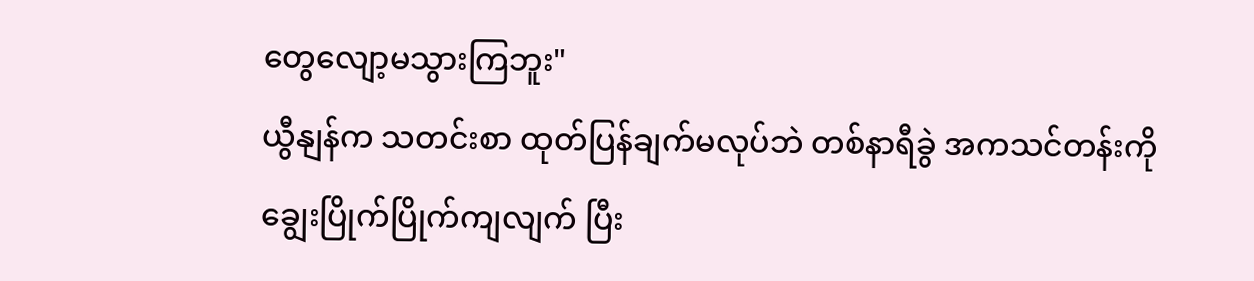တွေလျော့မသွားကြဘူး"
ယွီနျန်က သတင်းစာ ထုတ်ပြန်ချက်မလုပ်ဘဲ တစ်နာရီခွဲ အကသင်တန်းကို ချွေးပြိုက်ပြိုက်ကျလျက် ပြီး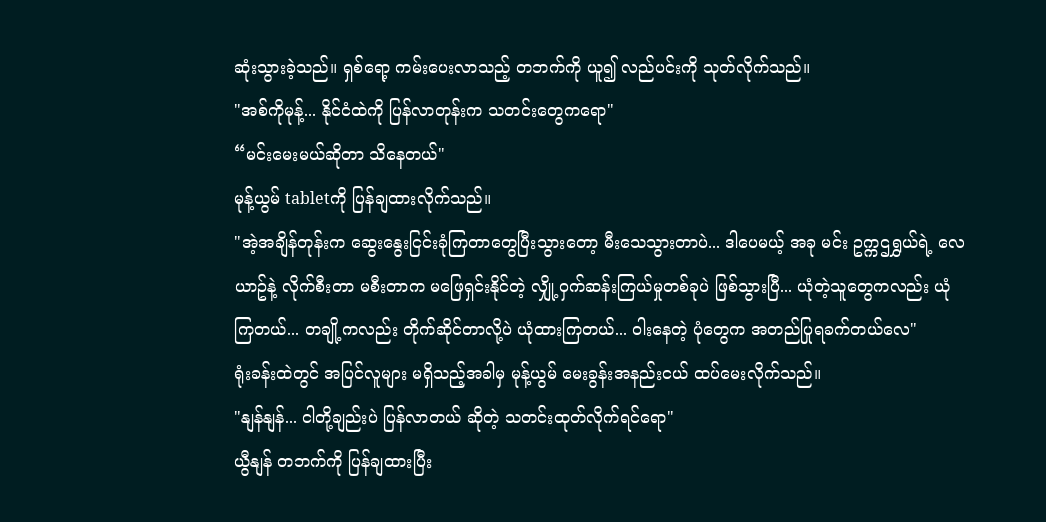ဆုံးသွားခဲ့သည်။ ရှစ်ရော့ ကမ်းပေးလာသည့် တဘက်ကို ယူ၍ လည်ပင်းကို သုတ်လိုက်သည်။
"အစ်ကိုမုန့်... နိုင်ငံထဲကို ပြန်လာတုန်းက သတင်းတွေကရော"
“မင်းမေးမယ်ဆိုတာ သိနေတယ်"
မုန့်ယွမ် tabletကို ပြန်ချထားလိုက်သည်။
"အဲ့အချိန်တုန်းက ဆွေးနွေးငြင်းခုံကြတာတွေပြီးသွားတော့ မီးသေသွားတာပဲ... ဒါပေမယ့် အခု မင်း ဥက္ကဌရွှယ်ရဲ့ လေယာဥ်နဲ့ လိုက်စီးတာ မစီးတာက မဖြေရှင်းနိုင်တဲ့ လျှို့ဝှက်ဆန်းကြယ်မှုတစ်ခုပဲ ဖြစ်သွားပြီ... ယုံတဲ့သူတွေကလည်း ယုံကြတယ်... တချို့ကလည်း တိုက်ဆိုင်တာလို့ပဲ ယုံထားကြတယ်... ဝါးနေတဲ့ ပုံတွေက အတည်ပြုရခက်တယ်လေ"
ရုံးခန်းထဲတွင် အပြင်လူများ မရှိသည့်အခါမှ မုန့်ယွမ် မေးခွန်းအနည်းငယ် ထပ်မေးလိုက်သည်။
"နျန်နျန်... ငါတို့ချည်းပဲ ပြန်လာတယ် ဆိုတဲ့ သတင်းထုတ်လိုက်ရင်ရော"
ယွီနျန် တဘက်ကို ပြန်ချထားပြီး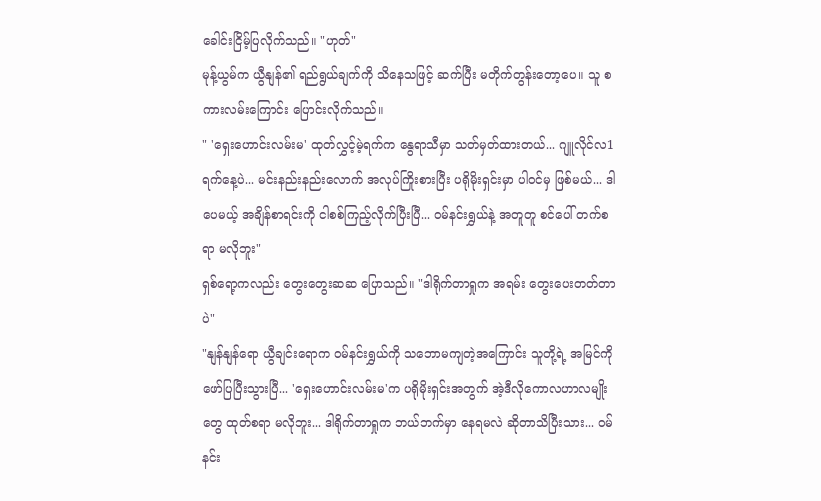ခေါင်းငြိမ့်ပြလိုက်သည်။ "ဟုတ်"
မုန့်ယွမ်က ယွီနျန်၏ ရည်ရွယ်ချက်ကို သိနေသဖြင့် ဆက်ပြီး မတိုက်တွန်းတော့ပေ။ သူ စကားလမ်းကြောင်း ပြောင်းလိုက်သည်။
" 'ရှေးဟောင်းလမ်းမ' ထုတ်လွှင့်မဲ့ရက်က နွေရာသီမှာ သတ်မှတ်ထားတယ်... ဂျူလိုင်လ1ရက်နေ့ပဲ... မင်းနည်းနည်းလောက် အလုပ်ကြိုးစားပြီး ပရိုမိုးရှင်းမှာ ပါဝင်မှ ဖြစ်မယ်... ဒါပေမယ့် အချိန်စာရင်းကို ငါစစ်ကြည့်လိုက်ပြီးပြီ... ဝမ်နင်းရွှယ်နဲ့ အတူတူ စင်ပေါ် တက်စရာ မလိုဘူး"
ရှစ်ရော့ကလည်း တွေးတွေးဆဆ ပြောသည်။ "ဒါရိုက်တာရှုက အရမ်း တွေးပေးတတ်တာပဲ"
"နျန်နျန်ရော ယွီချင်းရောက ဝမ်နင်းရွှယ်ကို သဘောမကျတဲ့အကြောင်း သူတို့ရဲ့ အမြင်ကို ဖော်ပြပြီးသွားပြီ... 'ရှေးဟောင်းလမ်းမ'က ပရိုမိုးရှင်းအတွက် အဲ့ဒီလိုကောလဟာလမျိုးတွေ ထုတ်စရာ မလိုဘူး... ဒါရိုက်တာရှုက ဘယ်ဘက်မှာ နေရမလဲ ဆိုတာသိပြီးသား... ဝမ်နင်း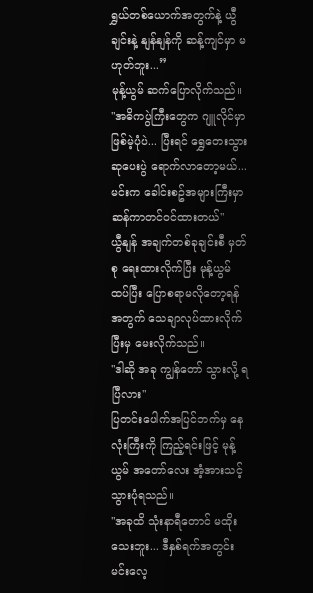ရွှယ်တစ်ယောက်အတွက်နဲ့ ယွီချင်းနဲ့ နျန်နျန်ကို ဆန့်ကျင်မှာ မဟုတ်ဘူး...”
မုန့်ယွမ် ဆက်ပြောလိုက်သည်။
"အဓိကပွဲကြီးတွေက ဂျူလိုင်မှာ ဖြစ်မဲ့ပုံပဲ... ပြီးရင် ရွှေတေးသွားဆုပေးပွဲ ရောက်လာတော့မယ်... မင်းက ခေါင်းစဥ်အများကြီးမှာ ဆန်ကာတင်ဝင်ထားတယ်"
ယွီနျန် အချက်တစ်ခုချင်းစီ မှတ်စု ရေးထားလိုက်ပြီး မုန့်ယွမ် ထပ်ပြီး ပြောစရာမလိုတော့ရန်အတွက် သေချာလုပ်ထားလိုက်ပြီးမှ မေးလိုက်သည်။
"ဒါဆို အခု ကျွန်တော် သွားလို့ ရပြီလား"
ပြတင်းပေါက်အပြင်ဘက်မှ နေလုံးကြီးကို ကြည့်ရင်းဖြင့် မုန့်ယွမ် အတော်လေး အံ့အားသင့်သွားပုံရသည်။
"အခုထိ သုံးနာရီတောင် မထိုးသေးဘူး... ဒီနှစ်ရက်အတွင်း မင်းလေ့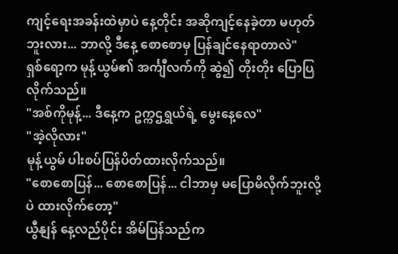ကျင့်ရေးအခန်းထဲမှာပဲ နေ့တိုင်း အဆိုကျင့်နေခဲ့တာ မဟုတ်ဘူးလား... ဘာလို့ ဒီနေ့ စောစောမှ ပြန်ချင်နေရာတာလဲ"
ရှစ်ရော့က မုန့်ယွမ်၏ အင်္ကျီလက်ကို ဆွဲ၍ တိုးတိုး ပြောပြလိုက်သည်။
"အစ်ကိုမုန့်... ဒီနေ့က ဥက္ကဌရွှယ်ရဲ့ မွေးနေ့လေ"
"အဲ့လိုလား"
မုန့်ယွမ် ပါးစပ်ပြန်ပိတ်ထားလိုက်သည်။
"စောစောပြန်... စောစောပြန်... ငါဘာမှ မပြောမိလိုက်ဘူးလို့ပဲ ထားလိုက်တော့"
ယွီနျန် နေ့လည်ပိုင်း အိမ်ပြန်သည်က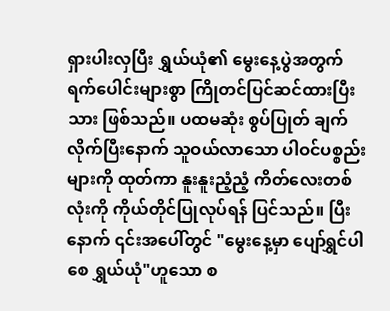ရှားပါးလှပြီး ရွှယ်ယုံ၏ မွေးနေ့ပွဲအတွက် ရက်ပေါင်းများစွာ ကြိုတင်ပြင်ဆင်ထားပြီးသား ဖြစ်သည်။ ပထမဆုံး စွပ်ပြုတ် ချက်လိုက်ပြီးနောက် သူဝယ်လာသော ပါဝင်ပစ္စည်းများကို ထုတ်ကာ နူးနူးညံ့ညံ့ ကိတ်လေးတစ်လုံးကို ကိုယ်တိုင်ပြုလုပ်ရန် ပြင်သည်။ ပြီးနောက် ၎င်းအပေါ်တွင် "မွေးနေ့မှာ ပျော်ရွှင်ပါစေ ရွှယ်ယုံ"ဟူသော စ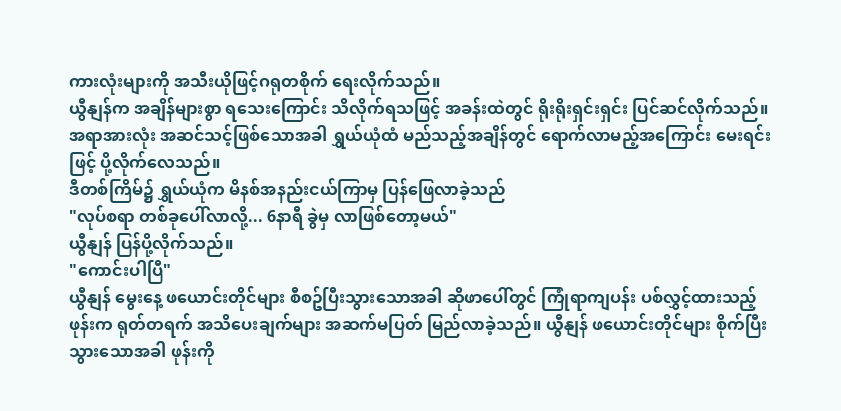ကားလုံးများကို အသီးယိုဖြင့်ဂရုတစိုက် ရေးလိုက်သည်။
ယွီနျန်က အချိန်များစွာ ရသေးကြောင်း သိလိုက်ရသဖြင့် အခန်းထဲတွင် ရိုးရိုးရှင်းရှင်း ပြင်ဆင်လိုက်သည်။ အရာအားလုံး အဆင်သင့်ဖြစ်သောအခါ ရွှယ်ယုံထံ မည်သည့်အချိန်တွင် ရောက်လာမည့်အကြောင်း မေးရင်းဖြင့် ပို့လိုက်လေသည်။
ဒီတစ်ကြိမ်၌ ရွှယ်ယုံက မိနစ်အနည်းငယ်ကြာမှ ပြန်ဖြေလာခဲ့သည်
"လုပ်စရာ တစ်ခုပေါ်လာလို့... 6နာရီ ခွဲမှ လာဖြစ်တော့မယ်"
ယွီနျန် ပြန်ပို့လိုက်သည်။
"ကောင်းပါပြီ"
ယွီနျန် မွေးနေ့ ဖယောင်းတိုင်များ စီစဥ်ပြီးသွားသောအခါ ဆိုဖာပေါ်တွင် ကြုံရာကျပန်း ပစ်လွှင့်ထားသည့် ဖုန်းက ရုတ်တရက် အသိပေးချက်များ အဆက်မပြတ် မြည်လာခဲ့သည်။ ယွီနျန် ဖယောင်းတိုင်များ စိုက်ပြီးသွားသောအခါ ဖုန်းကို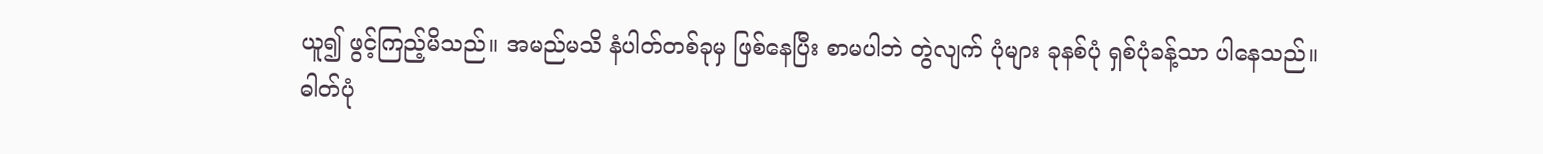ယူ၍ ဖွင့်ကြည့်မိသည်။ အမည်မသိ နံပါတ်တစ်ခုမှ ဖြစ်နေပြီး စာမပါဘဲ တွဲလျက် ပုံများ ခုနစ်ပုံ ရှစ်ပုံခန့်သာ ပါနေသည်။
ဓါတ်ပုံ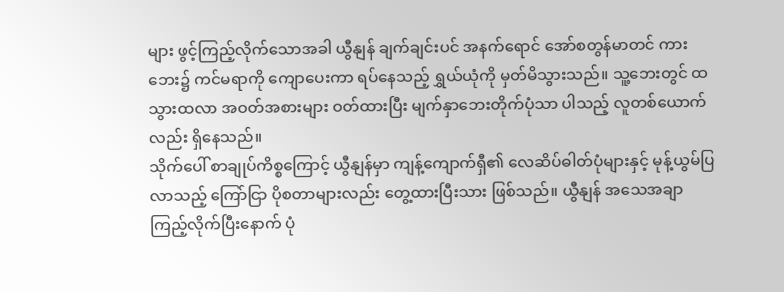များ ဖွင့်ကြည့်လိုက်သောအခါ ယွီနျန် ချက်ချင်းပင် အနက်ရောင် အော်စတွန်မာတင် ကားဘေး၌ ကင်မရာကို ကျောပေးကာ ရပ်နေသည့် ရွှယ်ယုံကို မှတ်မိသွားသည်။ သူ့ဘေးတွင် ထသွားထလာ အဝတ်အစားများ ဝတ်ထားပြီး မျက်နှာဘေးတိုက်ပုံသာ ပါသည့် လူတစ်ယောက်လည်း ရှိနေသည်။
သိုက်ပေါ် စာချုပ်ကိစ္စကြောင့် ယွီနျန်မှာ ကျန့်ကျောက်ရှီ၏ လေဆိပ်ဓါတ်ပုံများနှင့် မုန့်ယွမ်ပြလာသည့် ကြော်ငြာ ပိုစတာများလည်း တွေ့ထားပြီးသား ဖြစ်သည်။ ယွီနျန် အသေအချာ ကြည့်လိုက်ပြီးနောက် ပုံ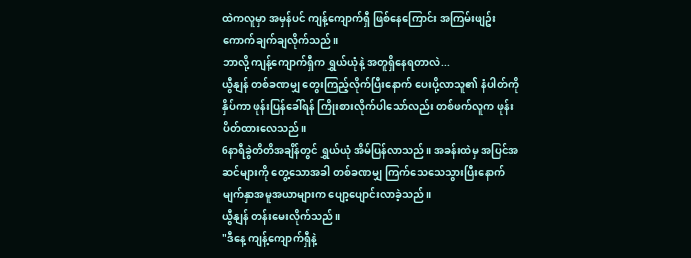ထဲကလူမှာ အမှန်ပင် ကျန့်ကျောက်ရှီ ဖြစ်နေကြောင်း အကြမ်းဖျဥ်း ကောက်ချက်ချလိုက်သည်။
ဘာလို့ ကျန့်ကျောက်ရှီက ရွှယ်ယုံနဲ့ အတူရှိနေရတာလဲ...
ယွီနျန် တစ်ခဏမျှ တွေးကြည့်လိုက်ပြီးနောက် ပေးပို့လာသူ၏ နံပါတ်ကို နှိပ်ကာ ဖုန်းပြန်ခေါ်ရန် ကြိုးစားလိုက်ပါသော်လည်း တစ်ဖက်လူက ဖုန်းပိတ်ထားလေသည်။
6နာရီခွဲတိတိအချိန်တွင် ရွှယ်ယုံ အိမ်ပြန်လာသည်။ အခန်းထဲမှ အပြင်အဆင်များကို တွေ့သောအခါ တစ်ခဏမျှ ကြက်သေသေသွားပြီးနောက် မျက်နှာအမူအယာများက ပျော့ပျောင်းလာခဲ့သည်။
ယွီနျန် တန်းမေးလိုက်သည်။
"ဒီနေ့ ကျန့်ကျောက်ရှီနဲ့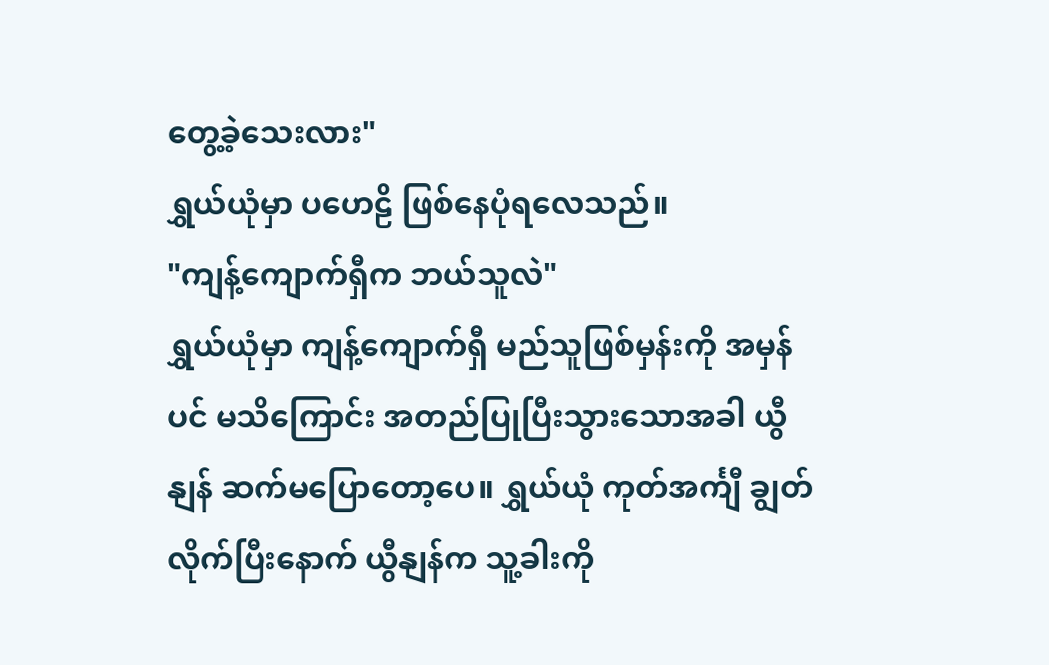တွေ့ခဲ့သေးလား"
ရွှယ်ယုံမှာ ပဟေဠိ ဖြစ်နေပုံရလေသည်။
"ကျန့်ကျောက်ရှီက ဘယ်သူလဲ"
ရွှယ်ယုံမှာ ကျန့်ကျောက်ရှီ မည်သူဖြစ်မှန်းကို အမှန်ပင် မသိကြောင်း အတည်ပြုပြီးသွားသောအခါ ယွီနျန် ဆက်မပြောတော့ပေ။ ရွှယ်ယုံ ကုတ်အင်္ကျီ ချွတ်လိုက်ပြီးနောက် ယွီနျန်က သူ့ခါးကို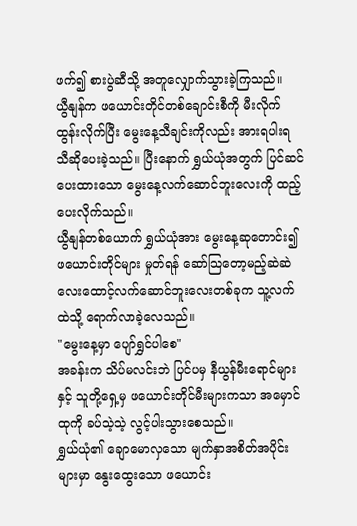ဖက်၍ စားပွဲဆီသို့ အတူလျှောက်သွားခဲ့ကြသည်။
ယွီနျန်က ဖယောင်းတိုင်တစ်ချောင်းစီကို မီးလိုက်ထွန်းလိုက်ပြီး မွေးနေ့သီချင်းကိုလည်း အားရပါးရ သီဆိုပေးခဲ့သည်။ ပြီးနောက် ရွှယ်ယုံအတွက် ပြင်ဆင်ပေးထားသော မွေးနေ့လက်ဆောင်ဘူးလေးကို ထည့်ပေးလိုက်သည်။
ယွီနျန်တစ်ယောက် ရွှယ်ယုံအား မွေးနေ့ဆုတောင်း၍ ဖယောင်းတိုင်များ မှုတ်ရန် ဆော်သြတော့မည့်ဆဲဆဲ လေးထောင့်လက်ဆောင်ဘူးလေးတစ်ခုက သူ့လက်ထဲသို့ ရောက်လာခဲ့လေသည်။
"မွေးနေ့မှာ ပျော်ရွှင်ပါစေ"
အခန်းက သိပ်မလင်းဘဲ ပြင်ပမှ နီယွန်မီးရောင်များနှင့် သူတို့ရှေ့မှ ဖယောင်းတိုင်မီးများကသာ အမှောင်ထုကို ခပ်သဲ့သဲ့ လွင့်ပါးသွားစေသည်။
ရွှယ်ယုံ၏ ချောမောလှသော မျက်နှာအစိတ်အပိုင်းများမှာ နွေးထွေးသော ဖယောင်း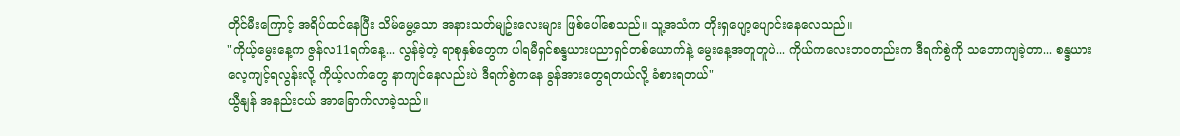တိုင်မီးကြောင့် အရိပ်ထင်နေပြီး သိမ်မွေ့သော အနားသတ်မျဥ်းလေးများ ဖြစ်ပေါ်စေသည်။ သူ့အသံက တိုးရှပျော့ပျောင်းနေလေသည်။
"ကိုယ့်မွေးနေ့က ဇွန်လ11ရက်နေ့... လွန်ခဲ့တဲ့ ရာစုနှစ်တွေက ပါရမီရှင်စန္ဒယားပညာရှင်တစ်ယောက်နဲ့ မွေးနေ့အတူတူပဲ... ကိုယ်ကလေးဘဝတည်းက ဒီရက်စွဲကို သဘောကျခဲ့တာ... စန္ဒယားလေ့ကျင့်ရလွန်းလို့ ကိုယ့်လက်တွေ နာကျင်နေလည်းပဲ ဒီရက်စွဲကနေ ခွန်အားတွေရတယ်လို့ ခံစားရတယ်"
ယွီနျန် အနည်းငယ် အာခြောက်လာခဲ့သည်။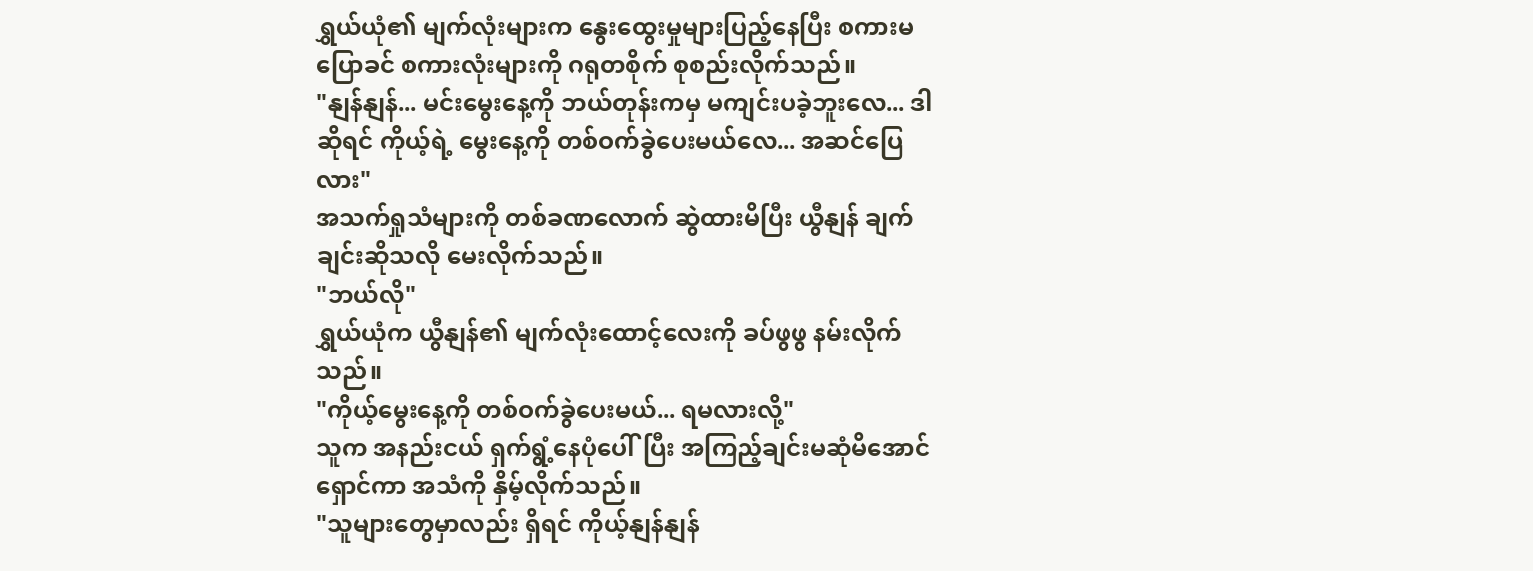ရွှယ်ယုံ၏ မျက်လုံးများက နွေးထွေးမှုများပြည့်နေပြီး စကားမပြောခင် စကားလုံးများကို ဂရုတစိုက် စုစည်းလိုက်သည်။
"နျန်နျန်... မင်းမွေးနေ့ကို ဘယ်တုန်းကမှ မကျင်းပခဲ့ဘူးလေ... ဒါဆိုရင် ကိုယ့်ရဲ့ မွေးနေ့ကို တစ်ဝက်ခွဲပေးမယ်လေ... အဆင်ပြေလား"
အသက်ရှုသံများကို တစ်ခဏလောက် ဆွဲထားမိပြီး ယွီနျန် ချက်ချင်းဆိုသလို မေးလိုက်သည်။
"ဘယ်လို"
ရွှယ်ယုံက ယွီနျန်၏ မျက်လုံးထောင့်လေးကို ခပ်ဖွဖွ နမ်းလိုက်သည်။
"ကိုယ့်မွေးနေ့ကို တစ်ဝက်ခွဲပေးမယ်... ရမလားလို့"
သူက အနည်းငယ် ရှက်ရွံ့နေပုံပေါ်ပြီး အကြည့်ချင်းမဆုံမိအောင် ရှောင်ကာ အသံကို နှိမ့်လိုက်သည်။
"သူများတွေမှာလည်း ရှိရင် ကိုယ့်နျန်နျန်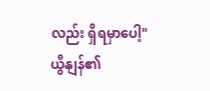လည်း ရှိရမှာပေါ့"
ယွီနျန်၏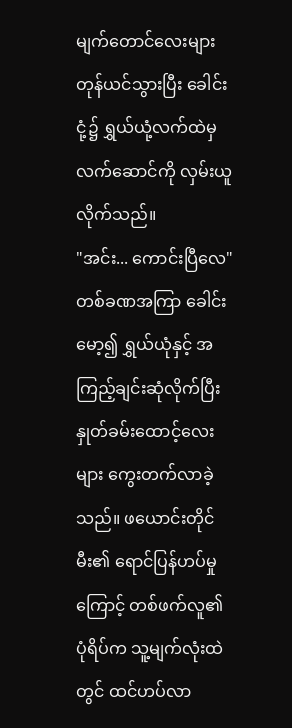မျက်တောင်လေးများ တုန်ယင်သွားပြီး ခေါင်းငုံ့၌ ရွှယ်ယုံ့လက်ထဲမှ လက်ဆောင်ကို လှမ်းယူလိုက်သည်။
"အင်း... ကောင်းပြီလေ"
တစ်ခဏအကြာ ခေါင်းမော့၍ ရွှယ်ယုံနှင့် အကြည့်ချင်းဆုံလိုက်ပြီး နှုတ်ခမ်းထောင့်လေးများ ကွေးတက်လာခဲ့သည်။ ဖယောင်းတိုင်မီး၏ ရောင်ပြန်ဟပ်မှုကြောင့် တစ်ဖက်လူ၏ ပုံရိပ်က သူ့မျက်လုံးထဲတွင် ထင်ဟပ်လာ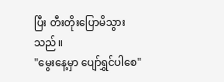ပြီး တီးတိုးပြောမိသွားသည်။
"မွေးနေ့မှာ ပျော်ရွှင်ပါစေ"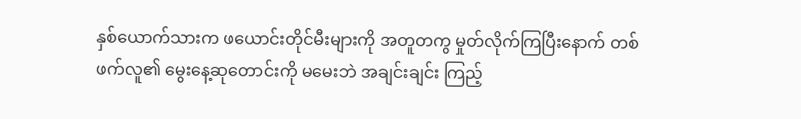နှစ်ယောက်သားက ဖယောင်းတိုင်မီးများကို အတူတကွ မှုတ်လိုက်ကြပြီးနောက် တစ်ဖက်လူ၏ မွေးနေ့ဆုတောင်းကို မမေးဘဲ အချင်းချင်း ကြည့်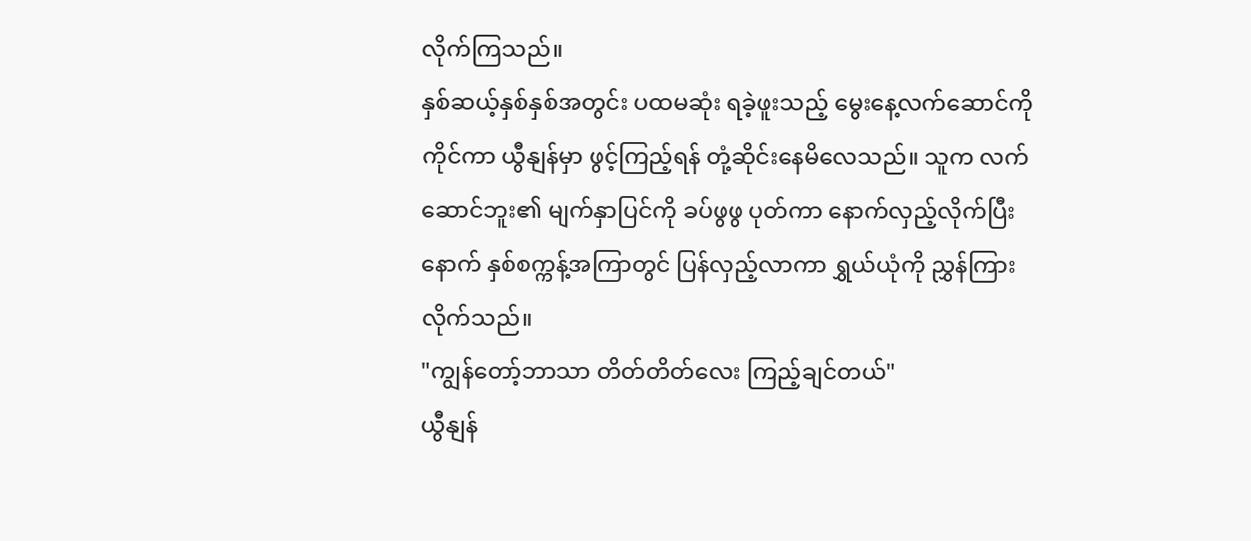လိုက်ကြသည်။
နှစ်ဆယ့်နှစ်နှစ်အတွင်း ပထမဆုံး ရခဲ့ဖူးသည့် မွေးနေ့လက်ဆောင်ကို ကိုင်ကာ ယွီနျန်မှာ ဖွင့်ကြည့်ရန် တုံ့ဆိုင်းနေမိလေသည်။ သူက လက်ဆောင်ဘူး၏ မျက်နှာပြင်ကို ခပ်ဖွဖွ ပုတ်ကာ နောက်လှည့်လိုက်ပြီးနောက် နှစ်စက္ကန့်အကြာတွင် ပြန်လှည့်လာကာ ရွှယ်ယုံကို ညွှန်ကြားလိုက်သည်။
"ကျွန်တော့်ဘာသာ တိတ်တိတ်လေး ကြည့်ချင်တယ်"
ယွီနျန်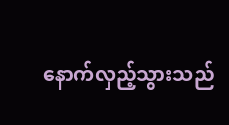နောက်လှည့်သွားသည်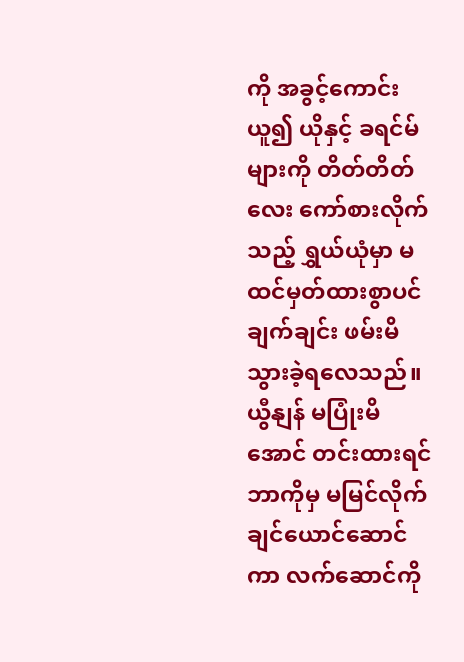ကို အခွင့်ကောင်းယူ၍ ယိုနှင့် ခရင်မ်များကို တိတ်တိတ်လေး ကော်စားလိုက်သည့် ရွှယ်ယုံမှာ မထင်မှတ်ထားစွာပင် ချက်ချင်း ဖမ်းမိသွားခဲ့ရလေသည်။
ယွီနျန် မပြုံးမိအောင် တင်းထားရင် ဘာကိုမှ မမြင်လိုက်ချင်ယောင်ဆောင်ကာ လက်ဆောင်ကို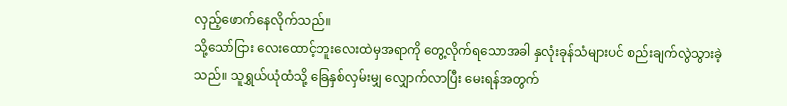လှည့်ဖောက်နေလိုက်သည်။
သို့သော်ငြား လေးထောင့်ဘူးလေးထဲမှအရာကို တွေ့လိုက်ရသောအခါ နှလုံးခုန်သံများပင် စည်းချက်လွဲသွားခဲ့သည်။ သူရွှယ်ယုံထံသို့ ခြေနှစ်လှမ်းမျှ လျှောက်လာပြီး မေးရန်အတွက်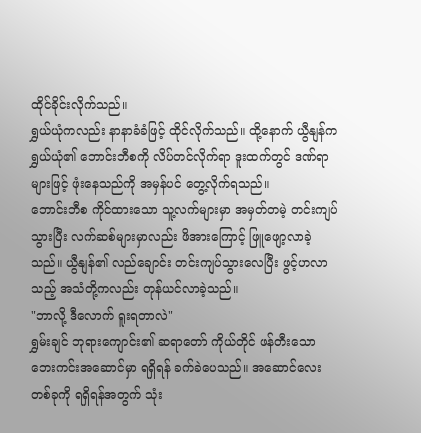ထိုင်ခိုင်းလိုက်သည်။
ရွှယ်ယုံကလည်း နာနာခံခံဖြင့် ထိုင်လိုက်သည်။ ထို့နောက် ယွီနျန်က ရွှယ်ယုံ၏ ဘောင်းဘီစကို လိပ်တင်လိုက်ရာ ဒူးထက်တွင် ဒဏ်ရာများဖြင့် ဖုံးနေသည်ကို အမှန်ပင် တွေ့လိုက်ရသည်။
ဘောင်းဘီစ ကိုင်ထားသော သူ့လက်များမှာ အမှတ်တမဲ့ တင်းကျပ်သွားပြီး လက်ဆစ်များမှာလည်း ဖိအားကြောင့် ဖြူဖျော့လာခဲ့သည်။ ယွီနျန်၏ လည်ချောင်း တင်းကျပ်သွားလေပြီး ဖွင့်ဟလာသည့် အသံတို့ကလည်း တုန်ယင်လာခဲ့သည်။
"ဘာလို့ ဒီလောက် ရူးရတာလဲ"
ရွှမ်းချင် ဘုရားကျောင်း၏ ဆရာတော် ကိုယ်တိုင် ဖန်တီးသော ဘေးကင်းအဆောင်မှာ ရရှိရန် ခက်ခဲပေသည်။ အဆောင်လေးတစ်ခုကို ရရှိရန်အတွက် သုံး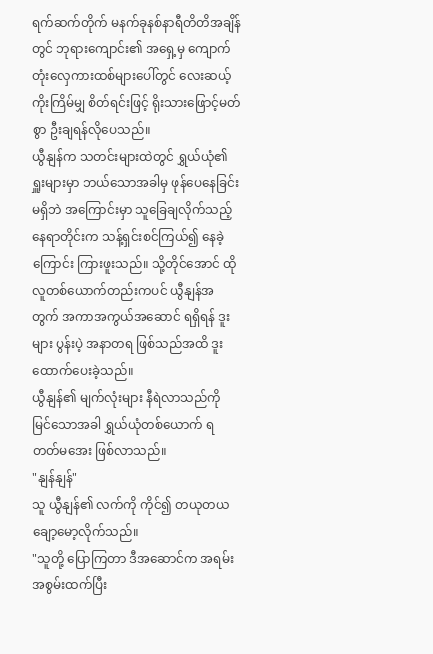ရက်ဆက်တိုက် မနက်ခုနစ်နာရီတိတိအချိန်တွင် ဘုရားကျောင်း၏ အရှေ့မှ ကျောက်တုံးလှေကားထစ်များပေါ်တွင် လေးဆယ့်ကိုးကြိမ်မျှ စိတ်ရင်းဖြင့် ရိုးသားဖြောင့်မတ်စွာ ဦးချရန်လိုပေသည်။
ယွီနျန်က သတင်းများထဲတွင် ရွှယ်ယုံ၏ ရှူးများမှာ ဘယ်သောအခါမှ ဖုန်ပေနေခြင်းမရှိဘဲ အကြောင်းမှာ သူခြေချလိုက်သည့်နေရာတိုင်းက သန့်ရှင်းစင်ကြယ်၍ နေခဲ့ကြောင်း ကြားဖူးသည်။ သို့တိုင်အောင် ထိုလူတစ်ယောက်တည်းကပင် ယွီနျန်အတွက် အကာအကွယ်အဆောင် ရရှိရန် ဒူးများ ပွန်းပဲ့ အနာတရ ဖြစ်သည်အထိ ဒူးထောက်ပေးခဲ့သည်။
ယွီနျန်၏ မျက်လုံးများ နီရဲလာသည်ကို မြင်သောအခါ ရွှယ်ယုံတစ်ယောက် ရတတ်မအေး ဖြစ်လာသည်။
"နျန်နျန်"
သူ ယွီနျန်၏ လက်ကို ကိုင်၍ တယုတယ ချော့မော့လိုက်သည်။
"သူတို့ ပြောကြတာ ဒီအဆောင်က အရမ်း အစွမ်းထက်ပြီး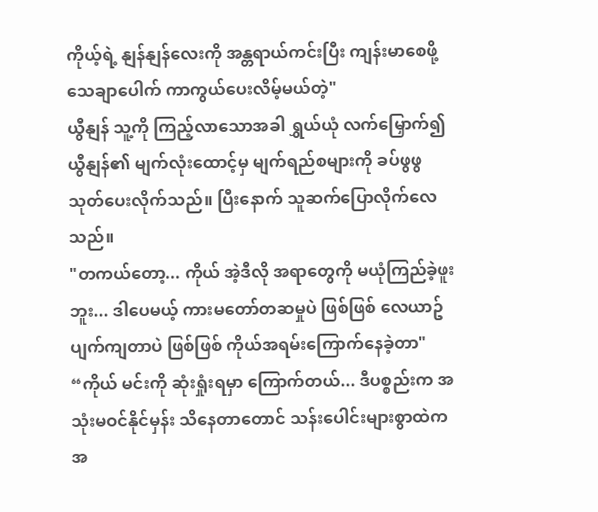ကိုယ့်ရဲ့ နျန်နျန်လေးကို အန္တရာယ်ကင်းပြီး ကျန်းမာစေဖို့ သေချာပေါက် ကာကွယ်ပေးလိမ့်မယ်တဲ့"
ယွီနျန် သူ့ကို ကြည့်လာသောအခါ ရွှယ်ယုံ လက်မြှောက်၍ ယွီနျန်၏ မျက်လုံးထောင့်မှ မျက်ရည်စများကို ခပ်ဖွဖွ သုတ်ပေးလိုက်သည်။ ပြီးနောက် သူဆက်ပြောလိုက်လေသည်။
"တကယ်တော့... ကိုယ် အဲ့ဒီလို အရာတွေကို မယုံကြည်ခဲ့ဖူးဘူး... ဒါပေမယ့် ကားမတော်တဆမှုပဲ ဖြစ်ဖြစ် လေယာဥ်ပျက်ကျတာပဲ ဖြစ်ဖြစ် ကိုယ်အရမ်းကြောက်နေခဲ့တာ"
“ကိုယ် မင်းကို ဆုံးရှုံးရမှာ ကြောက်တယ်... ဒီပစ္စည်းက အသုံးမဝင်နိုင်မှန်း သိနေတာတောင် သန်းပေါင်းများစွာထဲက အ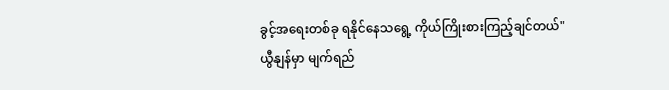ခွင့်အရေးတစ်ခု ရနိုင်နေသရွေ့ ကိုယ်ကြိုးစားကြည့်ချင်တယ်"
ယွီနျန်မှာ မျက်ရည်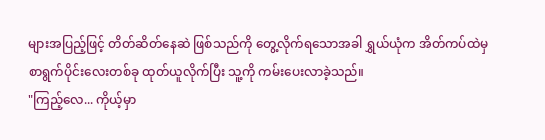များအပြည့်ဖြင့် တိတ်ဆိတ်နေဆဲ ဖြစ်သည်ကို တွေ့လိုက်ရသောအခါ ရွှယ်ယုံက အိတ်ကပ်ထဲမှ စာရွက်ပိုင်းလေးတစ်ခု ထုတ်ယူလိုက်ပြီး သူ့ကို ကမ်းပေးလာခဲ့သည်။
"ကြည့်လေ... ကိုယ့်မှာ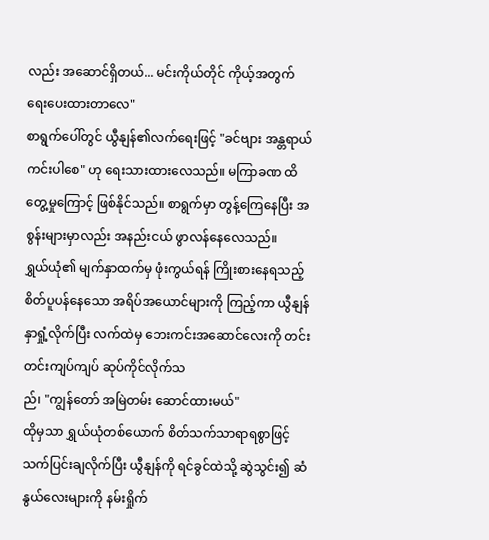လည်း အဆောင်ရှိတယ်... မင်းကိုယ်တိုင် ကိုယ့်အတွက် ရေးပေးထားတာလေ"
စာရွက်ပေါ်တွင် ယွီနျန်၏လက်ရေးဖြင့် "ခင်ဗျား အန္တရာယ်ကင်းပါစေ" ဟု ရေးသားထားလေသည်။ မကြာခဏ ထိတွေ့မှုကြောင့် ဖြစ်နိုင်သည်။ စာရွက်မှာ တွန့်ကြေနေပြီး အစွန်းများမှာလည်း အနည်းငယ် ဖွာလန်နေလေသည်။
ရွှယ်ယုံ၏ မျက်နှာထက်မှ ဖုံးကွယ်ရန် ကြိုးစားနေရသည့် စိတ်ပူပန်နေသော အရိပ်အယောင်များကို ကြည့်ကာ ယွီနျန် နှာရှုံ့လိုက်ပြီး လက်ထဲမှ ဘေးကင်းအဆောင်လေးကို တင်းတင်းကျပ်ကျပ် ဆုပ်ကိုင်လိုက်သ
ည်၊ "ကျွန်တော် အမြဲတမ်း ဆောင်ထားမယ်"
ထိုမှသာ ရွှယ်ယုံတစ်ယောက် စိတ်သက်သာရာရစွာဖြင့် သက်ပြင်းချလိုက်ပြီး ယွီနျန်ကို ရင်ခွင်ထဲသို့ ဆွဲသွင်း၍ ဆံနွယ်လေးများကို နမ်းရှိုက်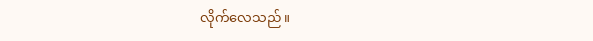လိုက်လေသည်။